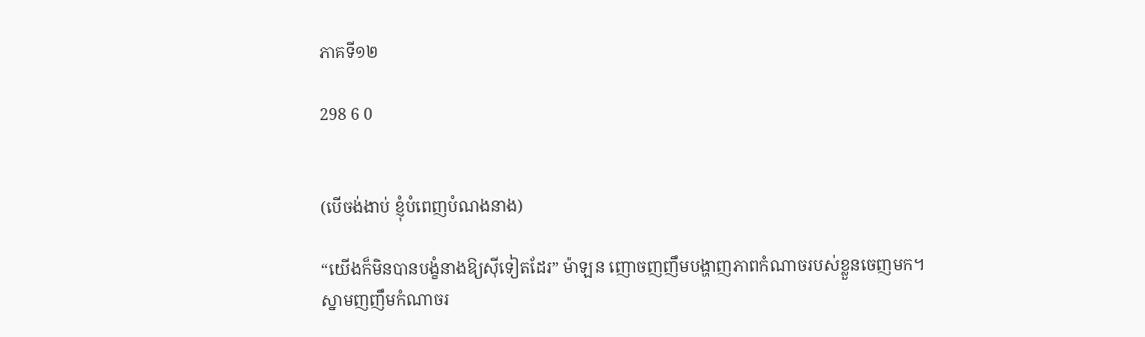ភាគទី១២

298 6 0


(បើចង់ងាប់ ខ្ញុំបំពេញបំណងនាង)

“យើងក៏មិនបានបង្ខំនាងឱ្យស៊ីទៀតដែរ” ម៉ាឡន ញោចញញឹមបង្ហាញភាពកំណាចរបស់ខ្លួនចេញមក។
ស្នាមញញឹមកំណាចរ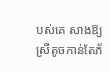បស់គេ សាងឱ្យស្រីតូចកាន់តែភ័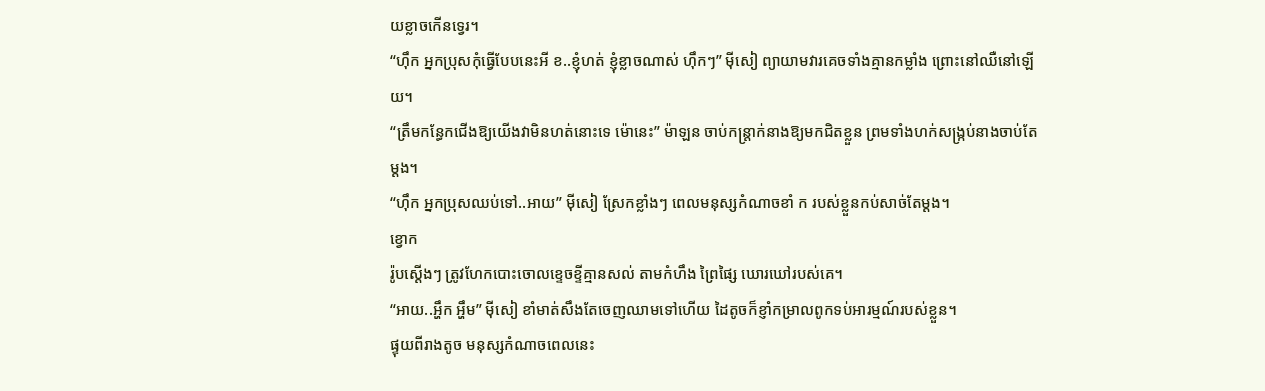យខ្លាចកើនទ្វេរ។
“ហ៊ឹក អ្នកប្រុសកុំធ្វើបែបនេះអី ខ..ខ្ញុំហត់ ខ្ញុំខ្លាចណាស់ ហ៊ឹកៗ” ម៉ីសៀ ព្យាយាមវារគេចទាំងគ្មានកម្លាំង ព្រោះនៅឈឺនៅឡើយ។
“ត្រឹមកន្ធែកជើងឱ្យយើងវាមិនហត់នោះទេ ម៉ោនេះ” ម៉ាឡន ចាប់កន្រ្តាក់នាងឱ្យមកជិតខ្លួន ព្រមទាំងហក់សង្ក្រប់នាងចាប់តែម្ដង។
“ហ៊ឹក អ្នកប្រុសឈប់ទៅ..អាយ” ម៉ីសៀ ស្រែកខ្លាំងៗ ពេលមនុស្សកំណាចខាំ ក របស់ខ្លួនកប់សាច់តែម្ដង។
ខ្វោក
រ៉ូបស្ដើងៗ ត្រូវហែកបោះចោលខ្ទេចខ្ទីគ្មានសល់ តាមកំហឹង ព្រៃផ្សៃ ឃោរឃៅរបស់គេ។
“អាយ..អ្ហឹក អ្ហឹម” ម៉ីសៀ ខាំមាត់សឹងតែចេញឈាមទៅហើយ ដៃតូចក៏ខ្ញាំកម្រាលពូកទប់អារម្មណ៍របស់ខ្លួន។
ផ្ទុយពីរាងតូច មនុស្សកំណាចពេលនេះ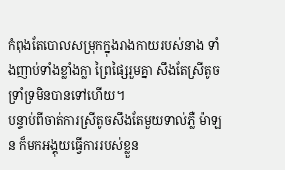កំពុងតែបោលសម្រុកក្នុងរាងកាយរបស់នាង ទាំងញាប់ទាំងខ្លាំងក្លា ព្រៃផ្សៃរួមគ្នា សឹងតែស្រីតូចទ្រាំទ្រមិនបានទៅហើយ។
បន្ទាប់ពីចាត់ការស្រីតូចសឹងតែមួយទាល់ភ្លឺ ម៉ាឡន ក៏មកអង្គុយធ្វើការរបស់ខ្លួន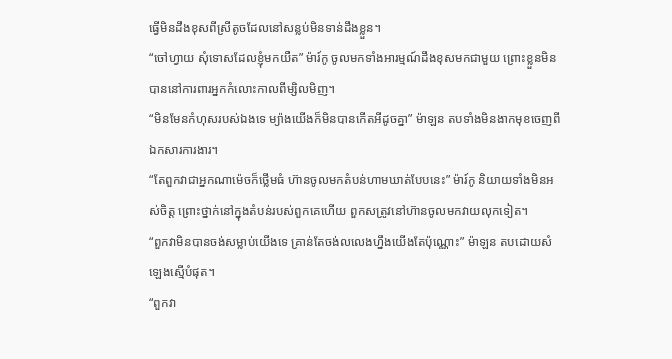ធ្វើមិនដឹងខុសពីស្រីតូចដែលនៅសន្លប់មិនទាន់ដឹងខ្លួន។
“ចៅហ្វាយ សុំទោសដែលខ្ញុំមកយឺត” ម៉ារ៍កូ ចូលមកទាំងអារម្មណ៍ដឹងខុសមកជាមួយ ព្រោះខ្លួនមិនបាននៅការពារអ្នកកំលោះកាលពីម្សិលមិញ។
“មិនមែនកំហុសរបស់ឯងទេ ម្យ៉ាងយើងក៏មិនបានកើតអីដូចគ្នា” ម៉ាឡន តបទាំងមិនងាកមុខចេញពីឯកសារការងារ។
“តែពួកវាជាអ្នកណាម៉េចក៏ថ្លើមធំ ហ៊ានចូលមកតំបន់ហាមឃាត់បែបនេះ” ម៉ារ៍កូ និយាយទាំងមិនអស់ចិត្ត ព្រោះថ្នាក់នៅក្នុងតំបន់របស់ពួកគេហើយ ពួកសត្រូវនៅហ៊ានចូលមកវាយលុកទៀត។
“ពួកវាមិនបានចង់សម្លាប់យើងទេ គ្រាន់តែចង់លលេងហ្នឹងយើងតែប៉ុណ្ណោះ” ម៉ាឡន តបដោយសំឡេងស្មើបំផុត។
“ពួកវា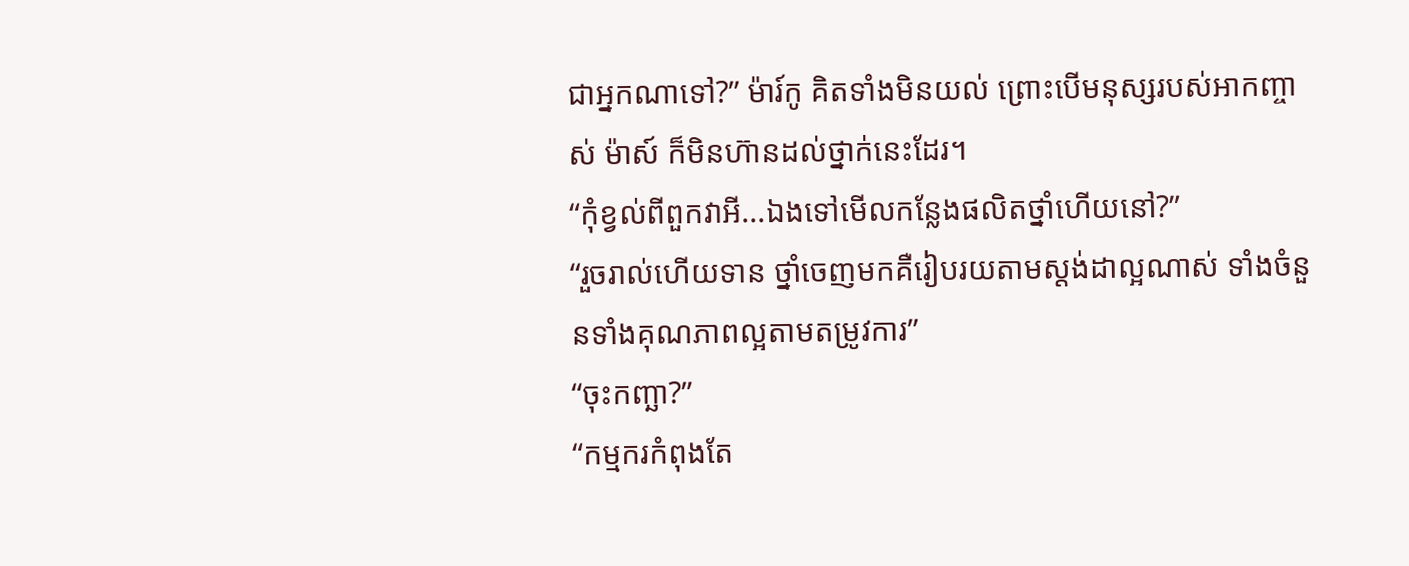ជាអ្នកណាទៅ?” ម៉ារ៍កូ គិតទាំងមិនយល់ ព្រោះបើមនុស្សរបស់អាកញ្ចាស់ ម៉ាស៍ ក៏មិនហ៊ានដល់ថ្នាក់នេះដែរ។
“កុំខ្វល់ពីពួកវាអី...ឯងទៅមើលកន្លែងផលិតថ្នាំហើយនៅ?”
“រួចរាល់ហើយទាន ថ្នាំចេញមកគឺរៀបរយតាមស្តង់ដាល្អណាស់ ទាំងចំនួនទាំងគុណភាពល្អតាមតម្រូវការ”
“ចុះកញ្ឆា?”
“កម្មករកំពុងតែ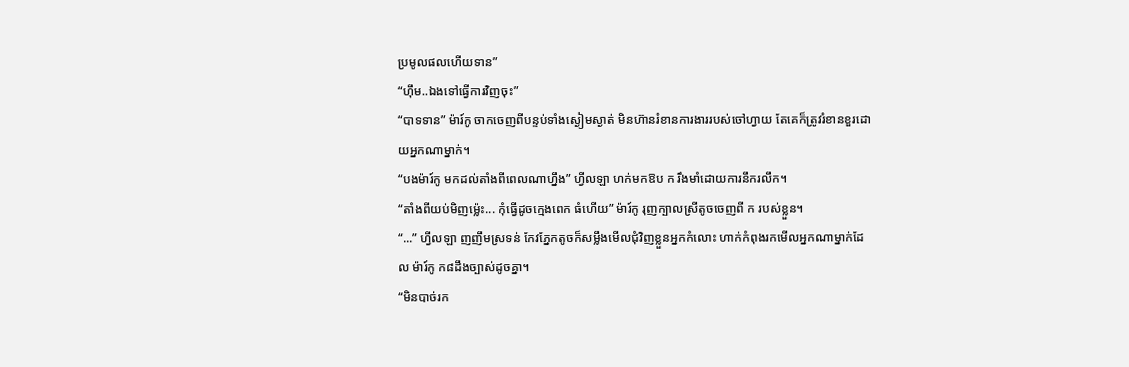ប្រមូលផលហើយទាន”
“ហ៊ឹម..ឯងទៅធ្វើការវិញចុះ”
“បាទទាន” ម៉ារ៍កូ ចាកចេញពីបន្ទប់ទាំងស្ងៀមស្ងាត់ មិនហ៊ានរំខានការងាររបស់ចៅហ្វាយ តែគេក៏ត្រូវរំខានខួរដោយអ្នកណាម្នាក់។
“បងម៉ារ៍កូ មកដល់តាំងពីពេលណាហ្នឹង” ហ្វីលឡា ហក់មកឱប ក រឹងមាំដោយការនឹករលឹក។
“តាំងពីយប់មិញម្ល៉េះ... កុំធ្វើដូចក្មេងពេក ធំហើយ” ម៉ារ៍កូ រុញក្បាលស្រីតូចចេញពី ក របស់ខ្លួន។
“...” ហ្វីលឡា ញញឹមស្រទន់ កែវភ្នែកតូចក៏សម្លឹងមើលជុំវិញខ្លួនអ្នកកំលោះ ហាក់កំពុងរកមើលអ្នកណាម្នាក់ដែល ម៉ារ៍កូ ក៨ដឹងច្បាស់ដូចគ្នា។
“មិនបាច់រក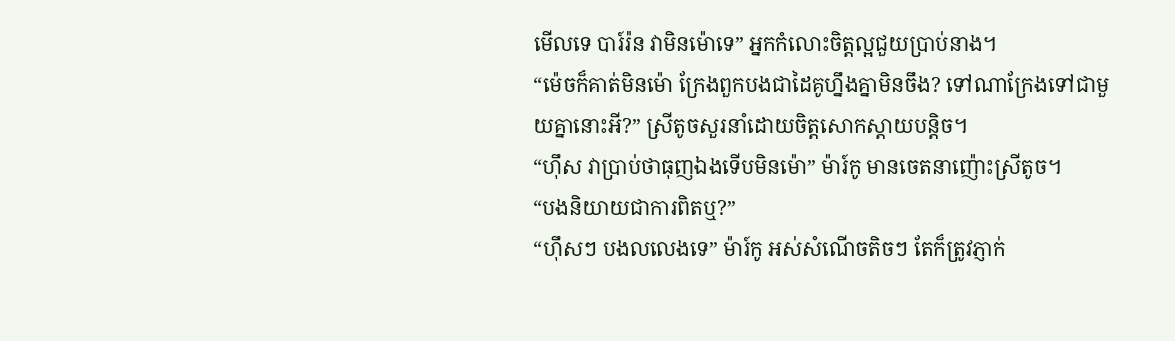មើលទេ បារ៍រ៉ន វាមិនម៉ោទេ” អ្នកកំលោះចិត្តល្អជួយប្រាប់នាង។
“ម៉េចក៏គាត់មិនម៉ោ ក្រែងពួកបងជាដៃគូហ្នឹងគ្នាមិនចឹង? ទៅណាក្រែងទៅជាមួយគ្នានោះអី?” ស្រីតូចសួរនាំដោយចិត្តសោកស្ដាយបន្តិច។
“ហ៊ឹស វាប្រាប់ថាធុញឯងទើបមិនម៉ោ” ម៉ារ៍កូ មានចេតនាញ៉ោះស្រីតូច។
“បងនិយាយជាការពិតឬ?”
“ហ៊ឹសៗ បងលលេងទេ” ម៉ារ៍កូ អស់សំណើចតិចៗ តែក៏ត្រូវភ្ញាក់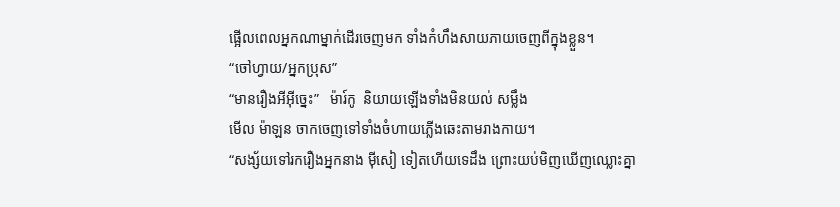ផ្អើលពេលអ្នកណាម្នាក់ដើរចេញមក ទាំងកំហឹងសាយភាយចេញពីក្នុងខ្លួន។
“ចៅហ្វាយ/អ្នកប្រុស”
“មានរឿងអីអ៊ីច្នេះ”   ម៉ារ៍កូ  និយាយឡើងទាំងមិនយល់ សម្លឹង
មើល ម៉ាឡន ចាកចេញទៅទាំងចំហាយភ្លើងឆេះតាមរាងកាយ។
“សង្ស័យទៅរករឿងអ្នកនាង ម៉ីសៀ ទៀតហើយទេដឹង ព្រោះយប់មិញឃើញឈ្លោះគ្នា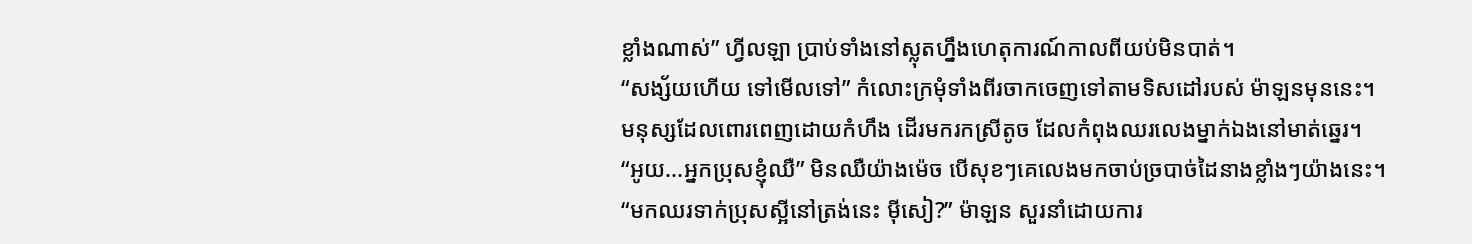ខ្លាំងណាស់” ហ្វីលឡា ប្រាប់ទាំងនៅស្លុតហ្នឹងហេតុការណ៍កាលពីយប់មិនបាត់។
“សង្ស័យហើយ ទៅមើលទៅ” កំលោះក្រមុំទាំងពីរចាកចេញទៅតាមទិសដៅរបស់ ម៉ាឡនមុននេះ។
មនុស្សដែលពោរពេញដោយកំហឹង ដើរមករកស្រីតូច ដែលកំពុងឈរលេងម្នាក់ឯងនៅមាត់ឆ្នេរ។
“អូយ...អ្នកប្រុសខ្ញុំឈឺ” មិនឈឺយ៉ាងម៉េច បើសុខៗគេលេងមកចាប់ច្របាច់ដៃនាងខ្លាំងៗយ៉ាងនេះ។
“មកឈរទាក់ប្រុសស្អីនៅត្រង់នេះ ម៉ីសៀ?” ម៉ាឡន សួរនាំដោយការ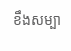ខឹងសម្បា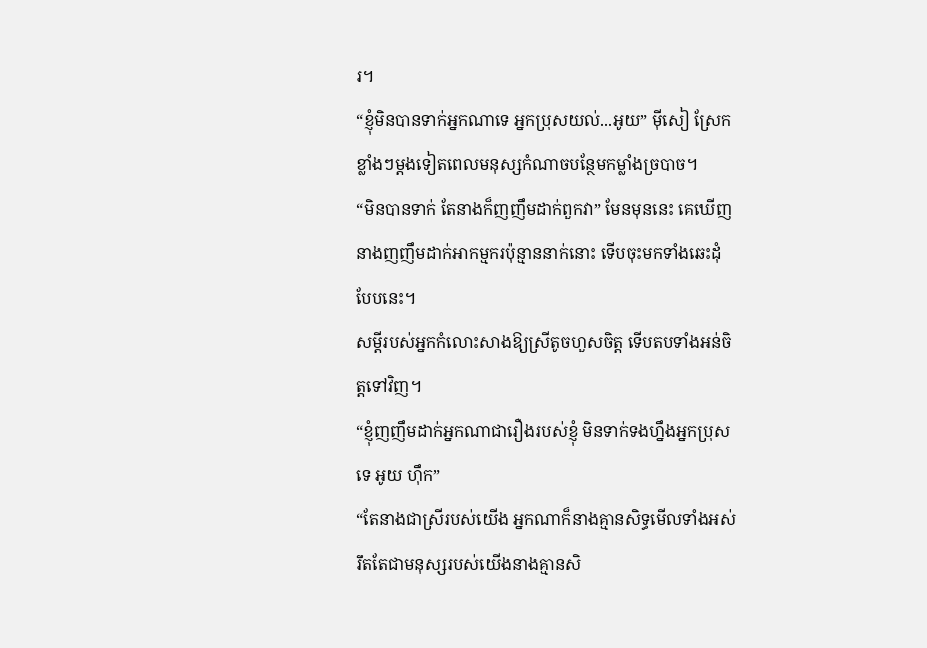រ។
“ខ្ញុំមិនបានទាក់អ្នកណាទេ អ្នកប្រុសយល់...អូយ” ម៉ីសៀ ស្រែកខ្លាំងៗម្ដងទៀតពេលមនុស្សកំណាចបន្ថែមកម្លាំងច្របាច។
“មិនបានទាក់ តែនាងក៏ញញឹមដាក់ពួកវា” មែនមុននេះ គេឃើញនាងញញឹមដាក់អាកម្មករប៉ុន្មាននាក់នោះ ទើបចុះមកទាំងឆេះដុំបែបនេះ។
សម្ដីរបស់អ្នកកំលោះសាងឱ្យស្រីតូចហួសចិត្ត ទើបតបទាំងអន់ចិត្តទៅវិញ។
“ខ្ញុំញញឹមដាក់អ្នកណាជារឿងរបស់ខ្ញុំ មិនទាក់ទងហ្នឹងអ្នកប្រុសទេ អូយ ហ៊ឹក”
“តែនាងជាស្រីរបស់យើង អ្នកណាក៏នាងគ្មានសិទ្ធមើលទាំងអស់ រឹតតែជាមនុស្សរបស់យើងនាងគ្មានសិ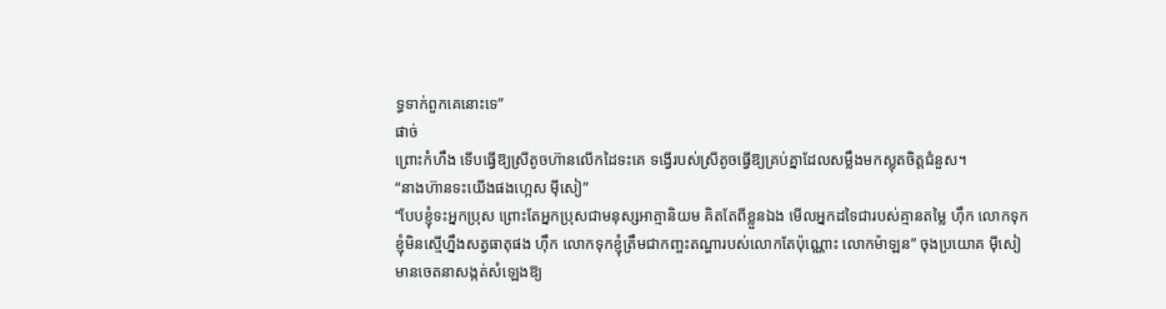ទ្ធទាក់ពួកគេនោះទេ”
ផាច់
ព្រោះកំហឹង ទើបធ្វើឱ្យស្រីតូចហ៊ានលើកដៃទះគេ ទង្វើរបស់ស្រីតូចធ្វើឱ្យគ្រប់គ្នាដែលសម្លឹងមកស្លុតចិត្តជំនួស។
“នាងហ៊ានទះយើងផងហ្អេស ម៉ីសៀ”
“បែបខ្ញុំទះអ្នកប្រុស ព្រោះតែអ្នកប្រុសជាមនុស្សអាត្មានិយម គិតតែពីខ្លួនឯង មើលអ្នកដទៃជារបស់គ្មានតម្លៃ ហ៊ឹក លោកទុកខ្ញុំមិនស្មើហ្នឹងសត្វធាតុផង ហ៊ឹក លោកទុកខ្ញុំត្រឹមជាកញ្ចះតណ្ហារបស់លោកតែប៉ុណ្ណោះ លោកម៉ាឡន” ចុងប្រយោគ ម៉ីសៀ មានចេតនាសង្កត់សំឡេងឱ្យ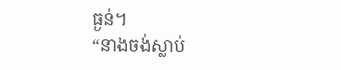ធ្ងន់។
“នាងចង់ស្លាប់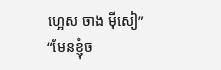ហ្អេស ចាង ម៉ីសៀ”
“មែនខ្ញុំច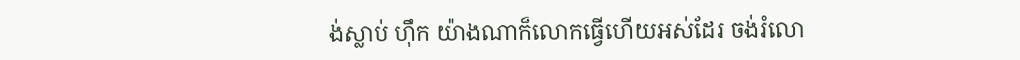ង់ស្លាប់ ហ៊ឹក យ៉ាងណាក៏លោកធ្វើហើយអស់ដែរ ចង់រំលោ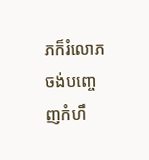ភក៏រំលោភ ចង់បញ្ចេញកំហឹ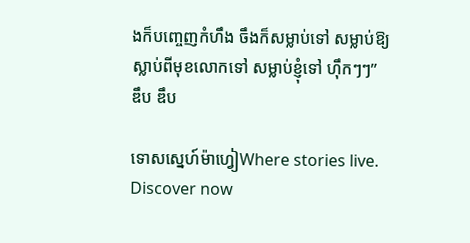ងក៏បញ្ចេញកំហឹង ចឹងក៏សម្លាប់ទៅ សម្លាប់ឱ្យស្លាប់ពីមុខលោកទៅ សម្លាប់ខ្ញុំទៅ ហ៊ឹកៗៗ”
ឌឹប ឌឹប

ទោសស្នេហ៍ម៉ាហ្វៀWhere stories live. Discover now